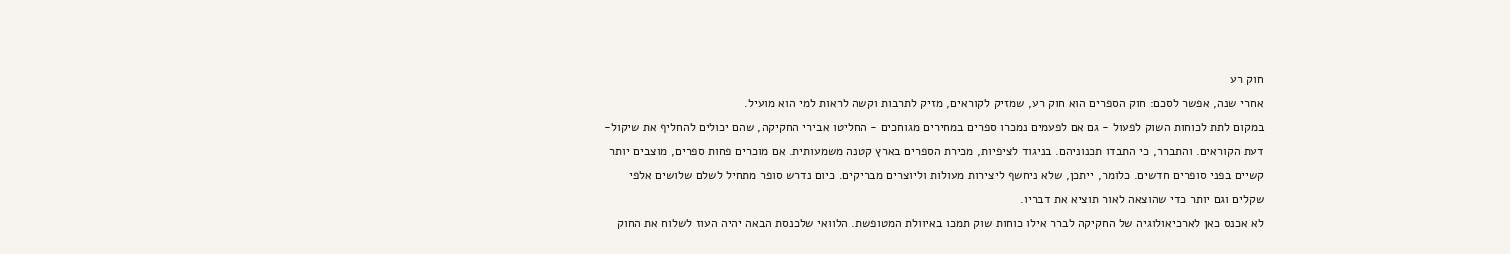חוק רע
אחרי שנה, אפשר לסכם: חוק הספרים הוא חוק רע, שמזיק לקוראים, מזיק לתרבות וקשה לראות למי הוא מועיל.
במקום לתת לכוחות השוק לפעול - גם אם לפעמים נמכרו ספרים במחירים מגוחכים - החליטו אבירי החקיקה, שהם יכולים להחליף את שיקול-דעת הקוראים. והתברר, כי התבדו תכנוניהם. בניגוד לציפיות, מכירת הספרים בארץ קטנה משמעותית. אם מוכרים פחות ספרים, מוצבים יותר קשיים בפני סופרים חדשים. כלומר, ייתכן, שלא ניחשף ליצירות מעולות וליוצרים מבריקים. כיום נדרש סופר מתחיל לשלם שלושים אלפי שקלים וגם יותר כדי שהוצאה לאור תוציא את דבריו.
לא אכנס כאן לארכיאולוגיה של החקיקה לברר אילו כוחות שוק תמכו באיוולת המטופשת. הלוואי שלכנסת הבאה יהיה העוז לשלוח את החוק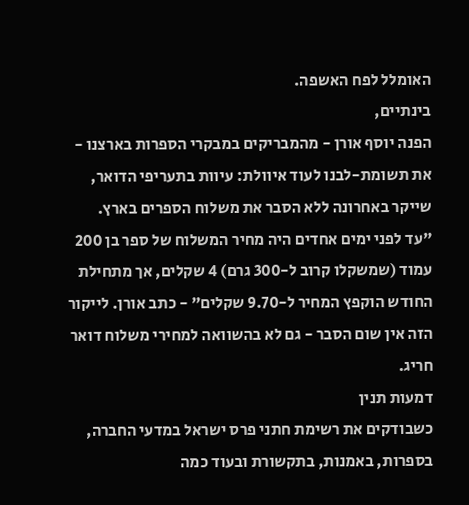האומלל לפח האשפה.
בינתיים,
הפנה יוסף אורן - מהמבריקים במבקרי הספרות בארצנו - את תשומת-לבנו לעוד איוולת: עיוות בתעריפי הדואר, שייקר באחרונה ללא הסבר את משלוח הספרים בארץ.
"עד לפני ימים אחדים היה מחיר המשלוח של ספר בן 200 עמוד (שמשקלו קרוב ל-300 גרם) 4 שקלים, אך מתחילת החודש הוקפץ המחיר ל-9.70 שקלים" - כתב אורן. לייקור הזה אין שום הסבר - גם לא בהשוואה למחירי משלוח דואר חריג.
דמעות תנין
כשבודקים את רשימת חתני פרס ישראל במדעי החברה, בספרות, באמנות, בתקשורת ובעוד כמה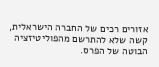אזורים רכים של החברה הישראלית, קשה שלא להתרשם מהפוליטיזציה הבוטה של הפרס.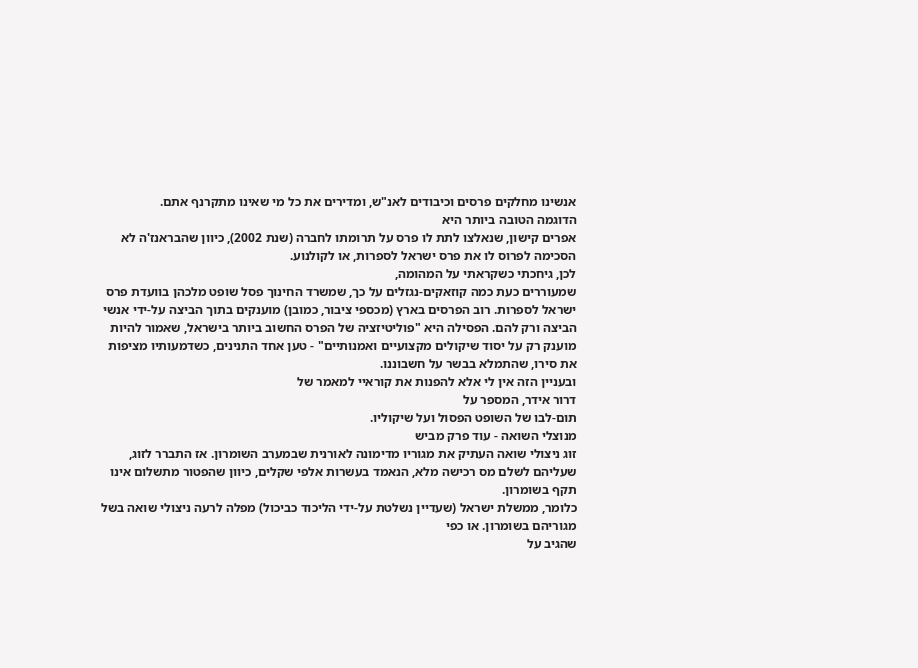אנשינו מחלקים פרסים וכיבודים לאנ"ש, ומדירים את כל מי שאינו מתקרנף אתם.
הדוגמה הטובה ביותר היא
אפרים קישון, שנאלצו לתת לו פרס על תרומתו לחברה (שנת 2002), כיוון שהבראנז'ה לא הסכימה לפרוס לו את פרס ישראל לספרות, או לקולנוע.
לכן, גיחכתי כשקראתי על המהומה,
שמעוררים כעת כמה קוזאקים-נגזלים על כך, שמשרד החינוך פסל שופט מלכהן בוועדת פרס ישראל לספרות. רוב הפרסים בארץ (מכספי ציבור, כמובן) מוענקים בתוך הביצה על-ידי אנשי הביצה ורק להם. הפסילה היא "פוליטיזציה של הפרס החשוב ביותר בישראל, שאמור להיות מוענק רק על יסוד שיקולים מקצועיים ואמנותיים" - טען אחד התנינים, כשדמעותיו מציפות את סירו, שהתמלא בבשר על חשבוננו.
ובעניין הזה אין לי אלא להפנות את קוראיי למאמר של
דרור אידר, המספר על
תום-לבו של השופט הפסול ועל שיקוליו.
מנוצלי השואה - עוד פרק מביש
זוג ניצולי שואה העתיק את מגוריו מדימונה לאורנית שבמערב השומרון. אז התברר לזוג, שעליהם לשלם מס רכישה מלא, הנאמד בעשרות אלפי שקלים, כיוון שהפטור מתשלום אינו תקף בשומרון.
כלומר, ממשלת ישראל (שעדיין נשלטת על-ידי הליכוד כביכול) מפלה לרעה ניצולי שואה בשל מגוריהם בשומרון. או כפי
שהגיב על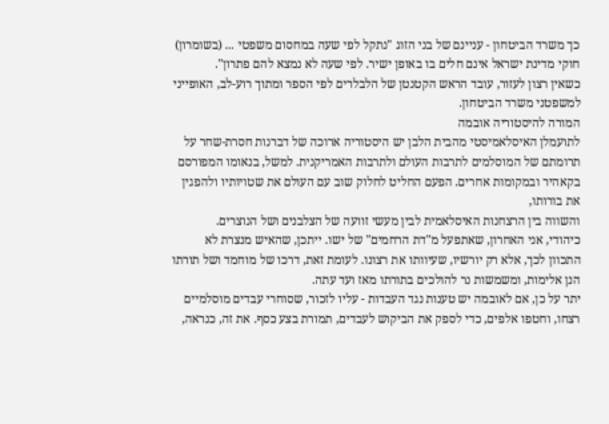כך משרד הביטחון - עניינם של בני הזוג "נתקל לפי שעה במחסום משפטי ... (בשומרון) חוקי מדינת ישראל אינם חלים בו באופן ישיר. לפי שעה לא נמצא להם פתרון".
כשאין רצון לעזור, עובד הראש הקטנטן של הלבלרים לפי הספר ומתוך רוע-לב, האופייני למשפטני משרד הביטחון.
המורה להיסטוריה אובמה
לתועמלן האיסלאמיסטי מהבית הלבן יש היסטוריה ארוכה של דברנות חסרת-שחר על תרומתם של המוסלמים לתרבות העולם ולתרבות האמריקנית. למשל, בנאומו המפורסם בקאהיר ובמקומות אחרים. הפעם החליט לחלוק שוב עם העולם את שטויותיו ולהפגין את בורותו,
והשווה בין הרצחנות האיסלאמית לבין מעשי זוועה של הצלבנים ושל הנוצרים.
כיהודי, אני האחרון, שאתפעל מ"דת הרחמים" של ישו. ייתכן, שהאיש מנצרת לא התכוון לכך, אלא רק יורשיו, שעיוותו את רצונו. לעומת זאת, דרכו של מוחמד ושל תורתו הנן אלימות, ומשמשות נר להולכים בתורתו מאז ועד עתה.
יתר על כן, אם לאובמה יש טענות נגד העבדות - עליו לזכור, שסוחרי עבדים מוסלמיים רצחו, וחטפו אלפים, כדי לספק את הביקוש לעבדים, תמורת בצע כסף. את זה, כנראה,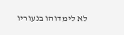לא לימדוהו בנעוריו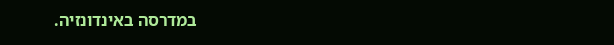במדרסה באינדונזיה.